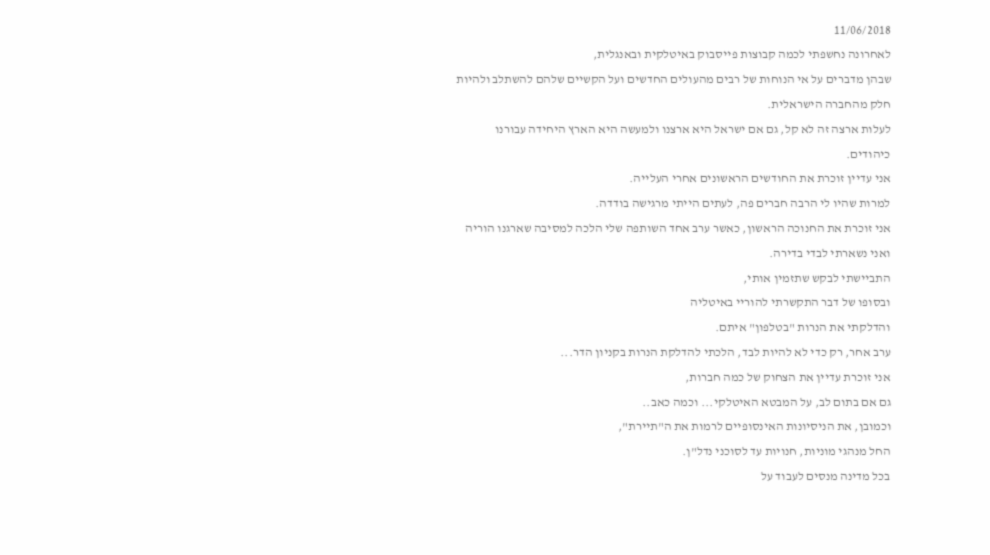11/06/2018
לאחרונה נחשפתי לכמה קבוצות פייסבוק באיטלקית ובאנגלית,
שבהן מדברים על אי הנוחות של רבים מהעולים החדשים ועל הקשיים שלהם להשתלב ולהיות חלק מהחברה הישראלית.
לעלות ארצה זה לא קל, גם אם ישראל היא ארצנו ולמעשה היא הארץ היחידה עבורנו כיהודים.
אני עדיין זוכרת את החודשים הראשונים אחרי העלייה.
למרות שהיו לי הרבה חברים פה, לעתים הייתי מרגישה בודדה.
אני זוכרת את החנוכה הראשון, כאשר ערב אחד השותפה שלי הלכה למסיבה שארגנו הוריה ואני נשארתי לבדי בדירה.
התביישתי לבקש שתזמין אותי,
ובסופו של דבר התקשרתי להוריי באיטליה
והדלקתי את הנרות "בטלפון" איתם.
ערב אחר, רק כדי לא להיות לבד, הלכתי להדלקת הנרות בקניון הדר...
אני זוכרת עדיין את הצחוק של כמה חברות,
גם אם בתום לב, על המבטא האיטלקי... וכמה כאב..
וכמובן, את הניסיונות האינסופיים לרמות את ה"תיירת",
החל מנהגי מוניות, חנויות עד לסוכני נדל"ן.
בכל מדינה מנסים לעבוד על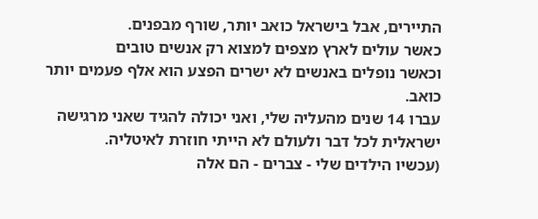התיירים, אבל בישראל כואב יותר, שורף מבפנים.
כאשר עולים לארץ מצפים למצוא רק אנשים טובים
וכאשר נופלים באנשים לא ישרים הפצע הוא אלף פעמים יותר כואב.
עברו 14 שנים מהעליה שלי, ואני יכולה להגיד שאני מרגישה ישראלית לכל דבר ולעולם לא הייתי חוזרת לאיטליה.
(עכשיו הילדים שלי - צברים - הם אלה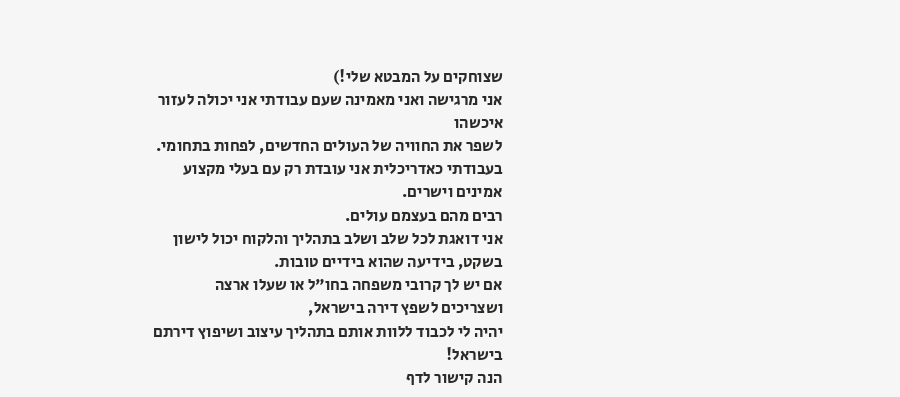שצוחקים על המבטא שלי!)
אני מרגישה ואני מאמינה שעם עבודתי אני יכולה לעזור איכשהו
לשפר את החוויה של העולים החדשים, לפחות בתחומי.
בעבודתי כאדריכלית אני עובדת רק עם בעלי מקצוע אמינים וישרים.
רבים מהם בעצמם עולים.
אני דואגת לכל שלב ושלב בתהליך והלקוח יכול לישון בשקט, בידיעה שהוא בידיים טובות.
אם יש לך קרובי משפחה בחו"ל או שעלו ארצה
ושצריכים לשפץ דירה בישראל,
יהיה לי לכבוד ללוות אותם בתהליך עיצוב ושיפוץ דירתם בישראל!
הנה קישור לדף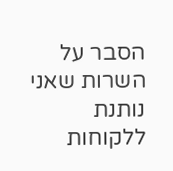הסבר על השרות שאני נותנת ללקוחות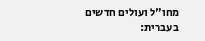מחו"ל ועולים חדשים בעברית: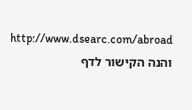http://www.dsearc.com/abroad
והנה הקישור לדף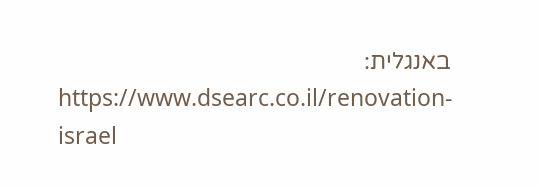באנגלית:
https://www.dsearc.co.il/renovation-israel